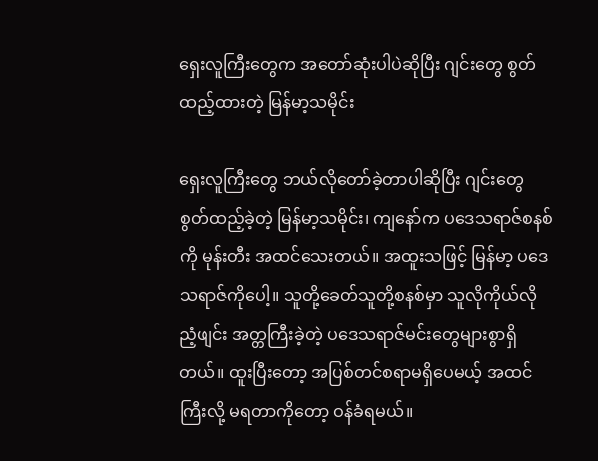ရှေးလူကြီးတွေက အတော်ဆုံးပါပဲဆိုပြီး ဂျင်းတွေ စွတ်ထည့်ထားတဲ့ မြန်မာ့သမိုင်း

ရှေးလူကြီးတွေ ဘယ်လိုတော်ခဲ့တာပါဆိုပြီး ဂျင်းတွေ စွတ်ထည့်ခဲ့တဲ့ မြန်မာ့သမိုင်း၊ ကျနော်က ပဒေသရာဇ်စနစ်ကို မုန်းတီး အထင်သေးတယ်။ အထူးသဖြင့် မြန်မာ့ ပဒေသရာဇ်ကိုပေါ့။ သူတို့ခေတ်သူတို့စနစ်မှာ သူလိုကိုယ်လို ညံ့ဖျင်း အတ္တကြီးခဲ့တဲ့ ပဒေသရာဇ်မင်းတွေများစွာရှိတယ်။ ထူးပြီးတော့ အပြစ်တင်စရာမရှိပေမယ့် အထင်ကြီးလို့ မရတာကိုတော့ ဝန်ခံရမယ်။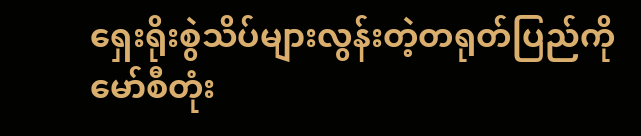ရှေးရိုးစွဲသိပ်များလွန်းတဲ့တရုတ်ပြည်ကို မော်စီတုံး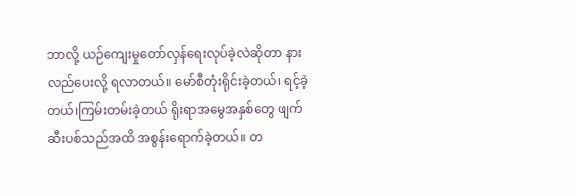ဘာလို့ ယဉ်ကျေးမှုတော်လှန်ရေးလုပ်ခဲ့လဲဆိုတာ နားလည်ပေးလို့ ရလာတယ်။ မော်စီတုံးရိုင်းခဲ့တယ်၊ ရင့်ခဲ့တယ်၊ကြမ်းတမ်းခဲ့တယ် ရိုးရာအမွေအနှစ်တွေ ဖျက်ဆီးပစ်သည်အထိ အစွန်းရောက်ခဲ့တယ်။ တ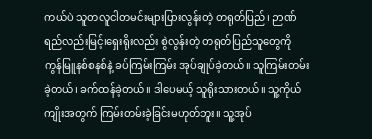ကယ်ပဲ သူတလူငါတမင်းများပြားလွန်းတဲ့ တရုတ်ပြည်၊ ဉာဏ်ရည်လည်းမြင့်၊ရှေးရိုးလည်း စွဲလွန်းတဲ့ တရုတ်ပြည်သူတွေကို ကွန်မြူနစ်စနစ်နဲ့ ခပ်ကြမ်းကြမ်း အုပ်ချုပ်ခဲ့တယ်။ သူကြမ်းတမ်းခဲ့တယ်၊ ခက်ထန်ခဲ့တယ်။ ဒါပေမယ့် သူရိုးသားတယ်။ သူ့ကိုယ်ကျိုးအတွက် ကြမ်းတမ်းခဲ့ခြင်းမဟုတ်ဘူး။ သူ့အုပ်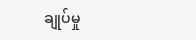ချုပ်မှု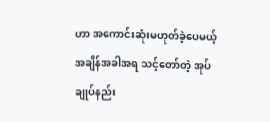ဟာ အကောင်းဆုံးမဟုတ်ခဲ့ပေမယ့် အချိန်အခါအရ သင့်တော်တဲ့ အုပ်ချုပ်နည်း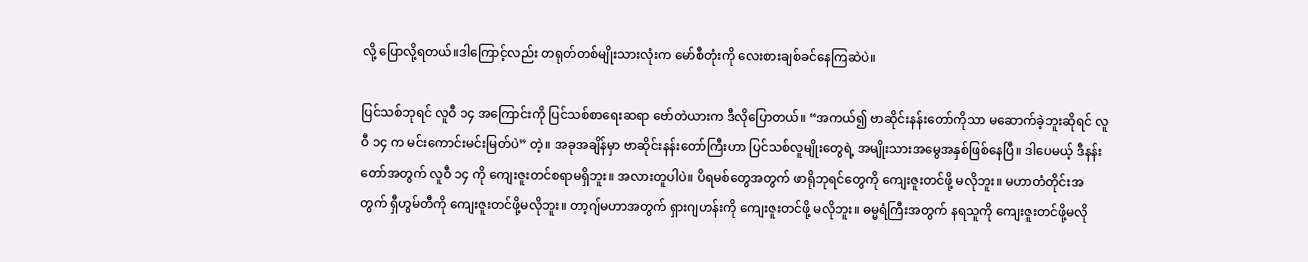လို့ ပြောလို့ရတယ်။ဒါကြောင့်လည်း တရုတ်တစ်မျိုးသားလုံးက မော်စီတုံးကို လေးစားချစ်ခင်နေကြဆဲပဲ။

ပြင်သစ်ဘုရင် လူဝီ ၁၄ အကြောင်းကို ပြင်သစ်စာရေးဆရာ ဗော်တဲယားက ဒီလိုပြောတယ်။ “အကယ်၍ ဗာဆိုင်းနန်းတော်ကိုသာ မဆောက်ခဲ့ဘူးဆိုရင် လူဝီ ၁၄ က မင်းကောင်းမင်းမြတ်ပဲ” တဲ့။ အခုအချိန်မှာ ဗာဆိုင်းနန်းတော်ကြီးဟာ ပြင်သစ်လူမျိုးတွေရဲ့ အမျိုးသားအမွေအနှစ်ဖြစ်နေပြီ။ ဒါပေမယ့် ဒီနန်းတော်အတွက် လူဝီ ၁၄ ကို ကျေးဇူးတင်စရာမရှိဘူး။ အလားတူပါပဲ။ ပိရမစ်တွေအတွက် ဖာရိုဘုရင်တွေကို ကျေးဇူးတင်ဖို့ မလိုဘူး။ မဟာတံတိုင်းအတွက် ရှီဟွမ်တီကို ကျေးဇူးတင်ဖို့မလိုဘူး။ တာ့ဂျ်မဟာအတွက် ရှားဂျဟန်းကို ကျေးဇူးတင်ဖို့ မလိုဘူး။ ဓမ္မရံကြီးအတွက် နရသူကို ကျေးဇူးတင်ဖို့မလို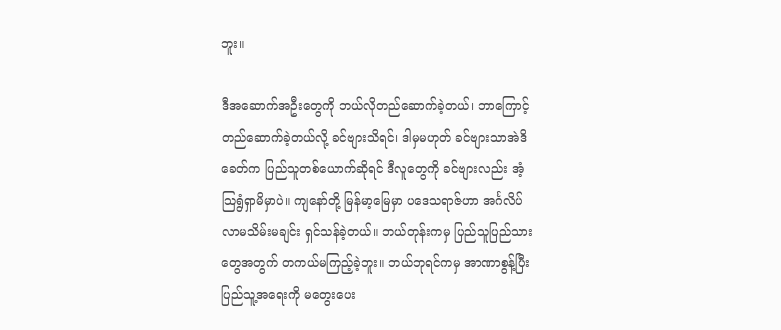ဘူး။

ဒီအဆောက်အဦးတွေကို ဘယ်လိုတည်ဆောက်ခဲ့တယ်၊ ဘာကြောင့်တည်ဆောက်ခဲ့တယ်လို့ ခင်ဗျားသိရင်၊ ဒါမှမဟုတ် ခင်ဗျားသာအဲဒိခေတ်က ပြည်သူတစ်ယောက်ဆိုရင် ဒီလူတွေကို ခင်ဗျားလည်း အံ့သြရွံရှာမိမှာပဲ။ ကျနော်တို့ မြန်မာ့မြေမှာ ပဒေသရာဇ်ဟာ အင်္ဂလိပ်လာမသိမ်းမချင်း ရှင်သန်ခဲ့တယ်။ ဘယ်တုန်းကမှ ပြည်သူပြည်သားတွေအတွက် တကယ်မကြည့်ခဲ့ဘူး။ ဘယ်ဘုရင်ကမှ အာဏာစွန့်ပြီး ပြည်သူ့အရေးကို မတွေးပေး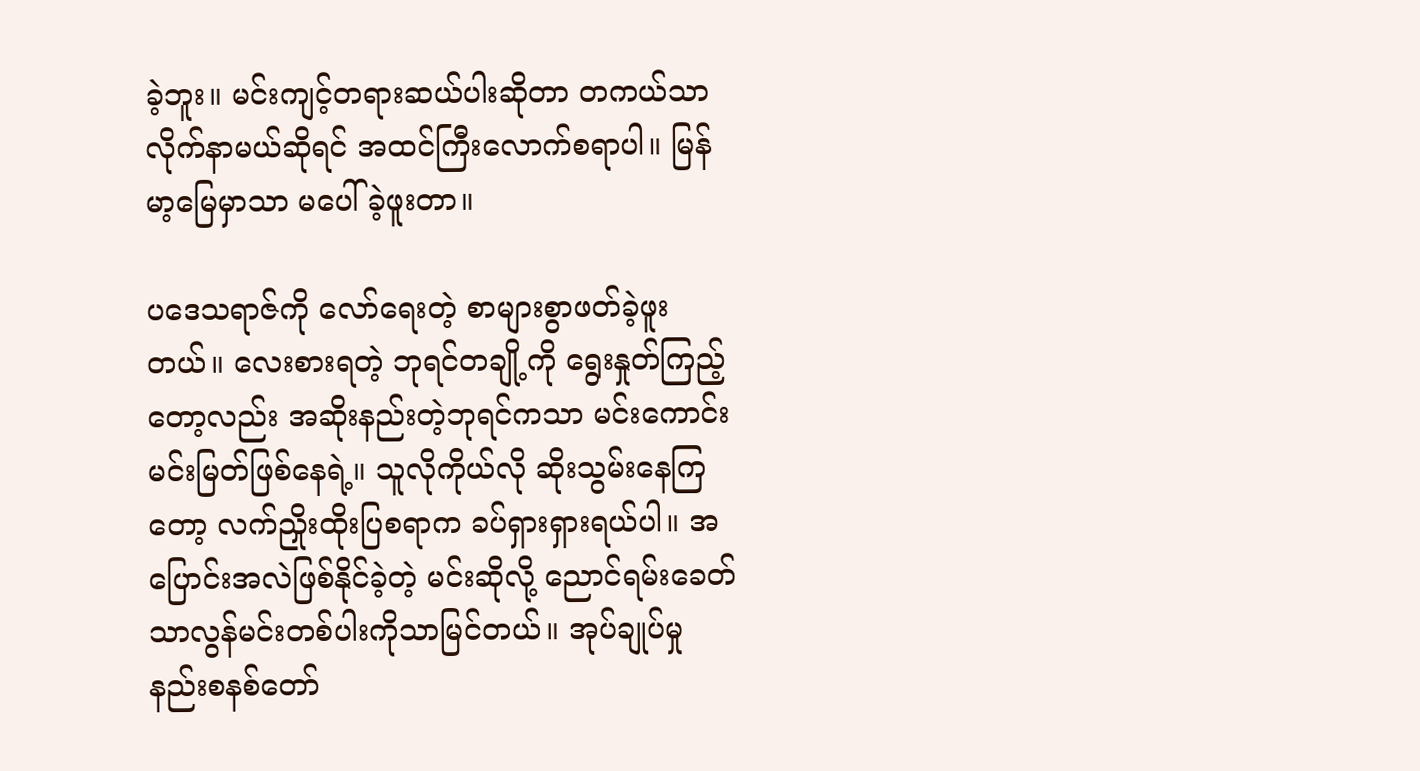ခဲ့ဘူး။ မင်းကျင့်တရားဆယ်ပါးဆိုတာ တကယ်သာလိုက်နာမယ်ဆိုရင် အထင်ကြီးလောက်စရာပါ။ မြန်မာ့မြေမှာသာ မပေါ်ခဲ့ဖူးတာ။

ပဒေသရာဇ်ကို လော်ရေးတဲ့ စာများစွာဖတ်ခဲ့ဖူးတယ်။ လေးစားရတဲ့ ဘုရင်တချို့ကို ရွေးနှုတ်ကြည့်တော့လည်း အဆိုးနည်းတဲ့ဘုရင်ကသာ မင်းကောင်းမင်းမြတ်ဖြစ်နေရဲ့။ သူလိုကိုယ်လို ဆိုးသွမ်းနေကြတော့ လက်ညှိုးထိုးပြစရာက ခပ်ရှားရှားရယ်ပါ။ အပြောင်းအလဲဖြစ်နိုင်ခဲ့တဲ့ မင်းဆိုလို့ ညောင်ရမ်းခေတ် သာလွန်မင်းတစ်ပါးကိုသာမြင်တယ်။ အုပ်ချုပ်မှုနည်းစနစ်တော်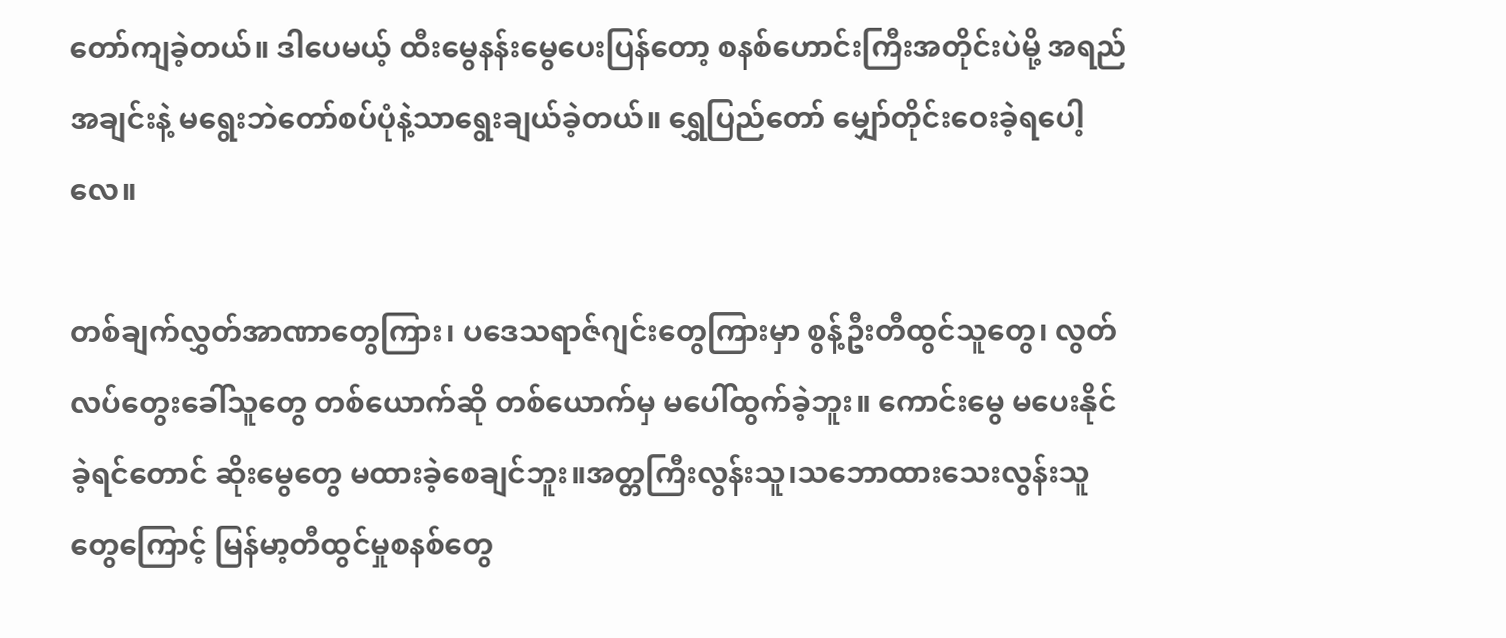တော်ကျခဲ့တယ်။ ဒါပေမယ့် ထီးမွေနန်းမွေပေးပြန်တော့ စနစ်ဟောင်းကြီးအတိုင်းပဲမို့ အရည်အချင်းနဲ့ မရွေးဘဲတော်စပ်ပုံနဲ့သာရွေးချယ်ခဲ့တယ်။ ရွှေပြည်တော် မျှော်တိုင်းဝေးခဲ့ရပေါ့လေ။

တစ်ချက်လွှတ်အာဏာတွေကြား၊ ပဒေသရာဇ်ဂျင်းတွေကြားမှာ စွန့်ဦးတီထွင်သူတွေ၊ လွတ်လပ်တွေးခေါ်သူတွေ တစ်ယောက်ဆို တစ်ယောက်မှ မပေါ်ထွက်ခဲ့ဘူး။ ကောင်းမွေ မပေးနိုင်ခဲ့ရင်တောင် ဆိုးမွေတွေ မထားခဲ့စေချင်ဘူး။အတ္တကြီးလွန်းသူ၊သဘောထားသေးလွန်းသူတွေကြောင့် မြန်မာ့တီထွင်မှုစနစ်တွေ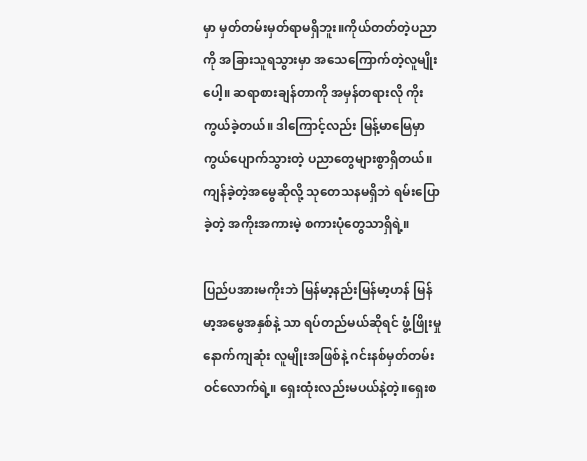မှာ မှတ်တမ်းမှတ်ရာမရှိဘူး။ကိုယ်တတ်တဲ့ပညာကို အခြားသူရသွားမှာ အသေကြောက်တဲ့လူမျိုးပေါ့။ ဆရာစားချန်တာကို အမှန်တရားလို ကိုးကွယ်ခဲ့တယ်။ ဒါကြောင့်လည်း မြန့်မာမြေမှာကွယ်ပျောက်သွားတဲ့ ပညာတွေများစွာရှိတယ်။ကျန်ခဲ့တဲ့အမွေဆိုလို့ သုတေသနမရှိဘဲ ရမ်းပြောခဲ့တဲ့ အကိုးအကားမဲ့ စကားပုံတွေသာရှိရဲ့။

ပြည်ပအားမကိုးဘဲ မြန်မာ့နည်းမြန်မာ့ဟန် မြန်မာ့အမွေအနှစ်နဲ့ သာ ရပ်တည်မယ်ဆိုရင် ဖွံ့ဖြိုးမှုနောက်ကျဆုံး လူမျိုးအဖြစ်နဲ့ ဂင်းနစ်မှတ်တမ်းဝင်လောက်ရဲ့။ ရှေးထုံးလည်းမပယ်နဲ့တဲ့။ရှေးစ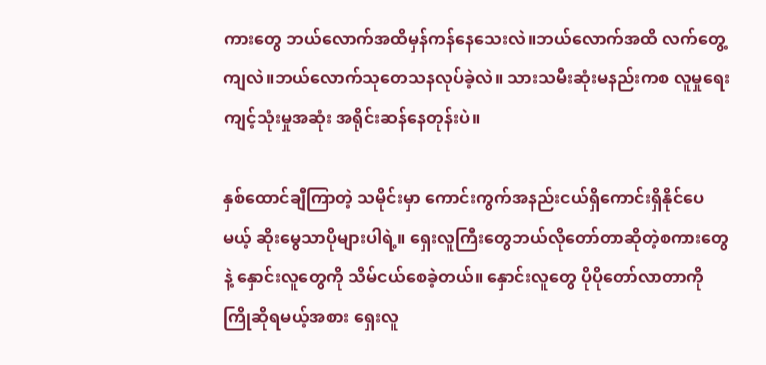ကားတွေ ဘယ်လောက်အထိမှန်ကန်နေသေးလဲ။ဘယ်လောက်အထိ လက်တွေ့ကျလဲ။ဘယ်လောက်သုတေသနလုပ်ခဲ့လဲ။ သားသမီးဆုံးမနည်းကစ လူမှုရေးကျင့်သုံးမှုအဆုံး အရိုင်းဆန်နေတုန်းပဲ။

နှစ်ထောင်ချီကြာတဲ့ သမိုင်းမှာ ကောင်းကွက်အနည်းငယ်ရှိကောင်းရှိနိုင်ပေမယ့် ဆိုးမွေသာပိုများပါရဲ့။ ရှေးလူကြီးတွေဘယ်လိုတော်တာဆိုတဲ့စကားတွေနဲ့ နှောင်းလူတွေကို သိမ်ငယ်စေခဲ့တယ်။ နှောင်းလူတွေ ပိုပိုတော်လာတာကို ကြိုဆိုရမယ့်အစား ရှေးလူ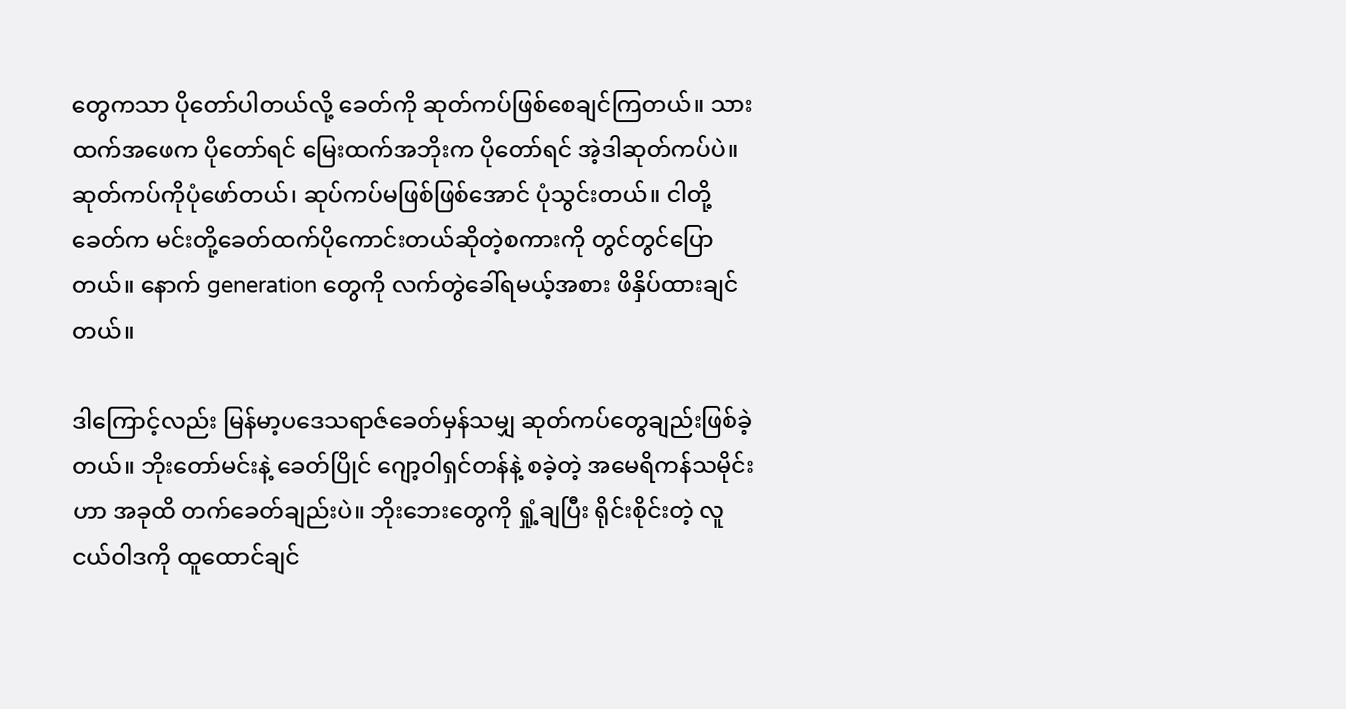တွေကသာ ပိုတော်ပါတယ်လို့ ခေတ်ကို ဆုတ်ကပ်ဖြစ်စေချင်ကြတယ်။ သားထက်အဖေက ပိုတော်ရင် မြေးထက်အဘိုးက ပိုတော်ရင် အဲ့ဒါဆုတ်ကပ်ပဲ။ ဆုတ်ကပ်ကိုပုံဖော်တယ်၊ ဆုပ်ကပ်မဖြစ်ဖြစ်အောင် ပုံသွင်းတယ်။ ငါတို့ခေတ်က မင်းတို့ခေတ်ထက်ပိုကောင်းတယ်ဆိုတဲ့စကားကို တွင်တွင်ပြောတယ်။ နောက် generation တွေကို လက်တွဲခေါ်ရမယ့်အစား ဖိနှိပ်ထားချင်တယ်။

ဒါကြောင့်လည်း မြန်မာ့ပဒေသရာဇ်ခေတ်မှန်သမျှ ဆုတ်ကပ်တွေချည်းဖြစ်ခဲ့တယ်။ ဘိုးတော်မင်းနဲ့ ခေတ်ပြိုင် ဂျော့ဝါရှင်တန်နဲ့ စခဲ့တဲ့ အမေရိကန်သမိုင်းဟာ အခုထိ တက်ခေတ်ချည်းပဲ။ ဘိုးဘေးတွေကို ရှုံ့ချပြီး ရိုင်းစိုင်းတဲ့ လူငယ်ဝါဒကို ထူထောင်ချင်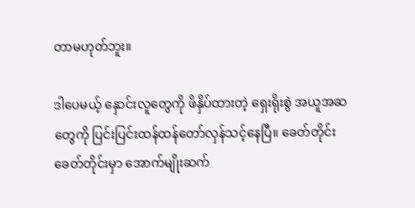တာမဟုတ်ဘူး။

ဒါပေမယ့် နှောင်းလူတွေကို ဖိနှိပ်ထားတဲ့ ရှေးရိုးစွဲ အယူအဆတွေကို ပြင်းပြင်းထန်ထန်တော်လှန်သင့်နေပြီ။ ခေတ်တိုင်းခေတ်တိုင်းမှာ အောက်မျိုးဆက်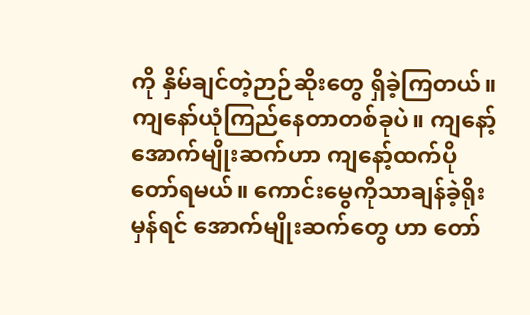ကို နှိမ်ချင်တဲ့ဉာဉ်ဆိုးတွေ ရှိခဲ့ကြတယ်။ ကျနော်ယုံကြည်နေတာတစ်ခုပဲ။ ကျနော့်အောက်မျိုးဆက်ဟာ ကျနော့်ထက်ပိုတော်ရမယ်။ ကောင်းမွေကိုသာချန်ခဲ့ရိုးမှန်ရင် အောက်မျိုးဆက်တွေ ဟာ တော်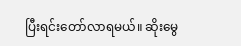ပြီးရင်းတော်လာရမယ်။ ဆိုးမွေ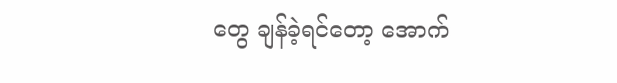တွေ ချန်ခဲ့ရင်တော့ အောက်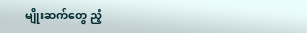မျိုးဆက်တွေ ညံ့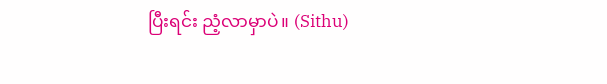ပြီးရင်း ညံ့လာမှာပဲ။ (Sithu)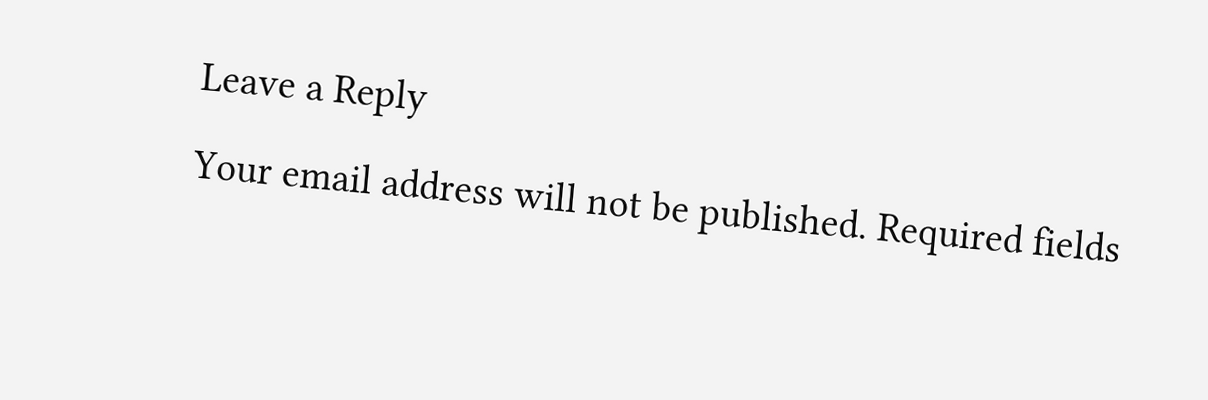Leave a Reply

Your email address will not be published. Required fields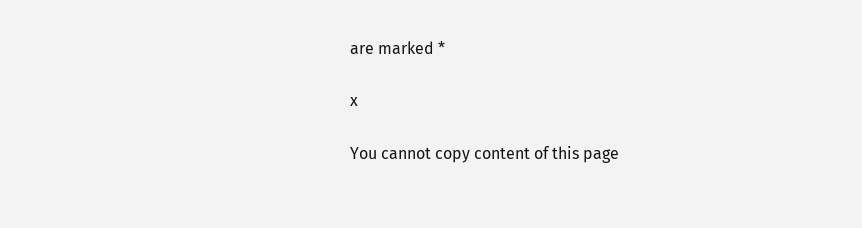are marked *

x

You cannot copy content of this page